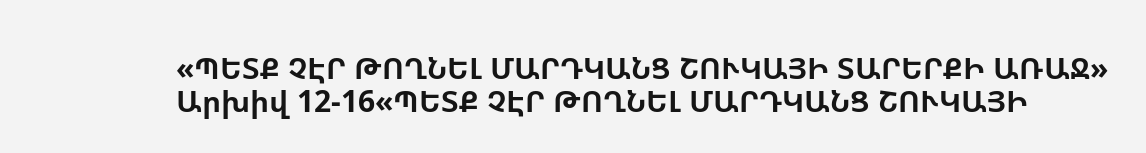«ՊԵՏՔ ՉԷՐ ԹՈՂՆԵԼ ՄԱՐԴԿԱՆՑ ՇՈՒԿԱՅԻ ՏԱՐԵՐՔԻ ԱՌԱՋ»
Արխիվ 12-16«ՊԵՏՔ ՉԷՐ ԹՈՂՆԵԼ ՄԱՐԴԿԱՆՑ ՇՈՒԿԱՅԻ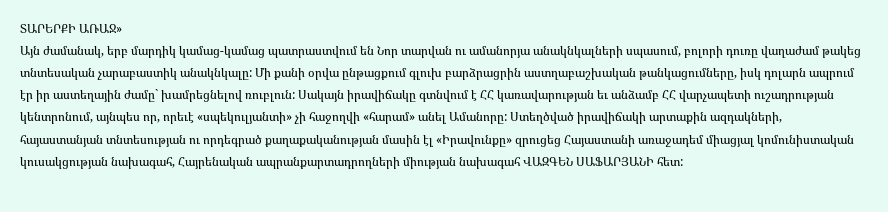ՏԱՐԵՐՔԻ ԱՌԱՋ»
Այն ժամանակ, երբ մարդիկ կամաց-կամաց պատրաստվում են Նոր տարվան ու ամանորյա անակնկալների սպասում, բոլորի դուռը վաղաժամ թակեց տնտեսական չարաբաստիկ անակնկալը: Մի քանի օրվա ընթացքում գլուխ բարձրացրին աստղաբաշխական թանկացումները, իսկ դոլարն ապրում էր իր աստեղային ժամը` խամրեցնելով ռուբլուն: Սակայն իրավիճակը գտնվում է ՀՀ կառավարության եւ անձամբ ՀՀ վարչապետի ուշադրության կենտրոնում, այնպես որ, որեւէ «սպեկուլյանտի» չի հաջողվի «հարամ» անել Ամանորը: Ստեղծված իրավիճակի արտաքին ազդակների, հայաստանյան տնտեսության ու որդեգրած քաղաքականության մասին էլ «Իրավունքը» զրուցեց Հայաստանի առաջադեմ միացյալ կոմունիստական կուսակցության նախագահ, Հայրենական ապրանքարտադրողների միության նախագահ ՎԱԶԳԵՆ ՍԱՖԱՐՅԱՆԻ հետ: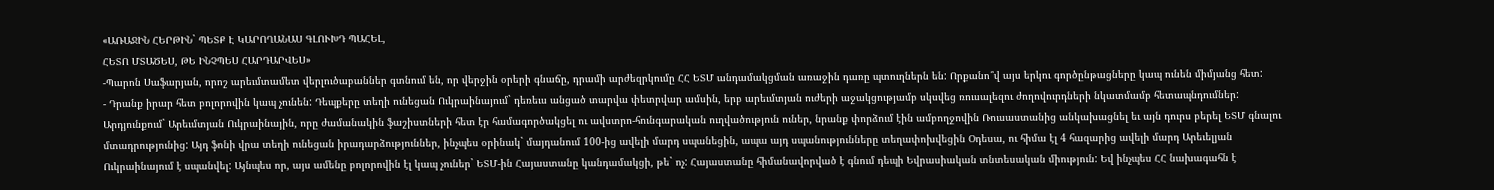«ԱՌԱՋԻՆ ՀԵՐԹԻՆ` ՊԵՏՔ Է ԿԱՐՈՂԱՆԱՍ ԳԼՈՒԽԴ ՊԱՀԵԼ,
ՀԵՏՈ ՄՏԱԾԵՍ, ԹԵ ԻՆՉՊԵՍ ՀԱՐԴԱՐՎԵՍ»
-Պարոն Սաֆարյան, որոշ արեւմտամետ վերլուծաբաններ գտնում են, որ վերջին օրերի գնաճը, դրամի արժեզրկումը ՀՀ ԵՏՄ անդամակցման առաջին դառը պտուղներն են: Որքանո՞վ այս երկու գործընթացները կապ ունեն միմյանց հետ:
- Դրանք իրար հետ բոլորովին կապ չունեն: Դեպքերը տեղի ունեցան Ուկրաինայում` դեռեւս անցած տարվա փետրվար ամսին, երբ արեւմտյան ուժերի աջակցությամբ սկսվեց ռուսալեզու ժողովուրդների նկատմամբ հետապնդումներ: Արդյունքում` Արեւմտյան Ուկրաինային, որը ժամանակին ֆաշիստների հետ էր համագործակցել ու ավստրո-հունգարական ուղվածություն ուներ, նրանք փորձում էին ամբողջովին Ռուսաստանից անկախացնել եւ այն դուրս բերել ԵՏՄ գնալու մտադրությունից: Այդ ֆոնի վրա տեղի ունեցան իրադարձություններ, ինչպես օրինակ` մայդանում 100-ից ավելի մարդ սպանեցին, ապա այդ սպանությունները տեղափոխվեցին Օդեսա, ու հիմա էլ 4 հազարից ավելի մարդ Արեւելյան Ուկրաինայում է սպանվել: Այնպես որ, այս ամենը բոլորովին էլ կապ չուներ` ԵՏՄ-ին Հայաստանը կանդամակցի, թե` ոչ: Հայաստանը հիմանավորված է գնում դեպի Եվրասիական տնտեսական միություն: Եվ ինչպես ՀՀ նախագահն է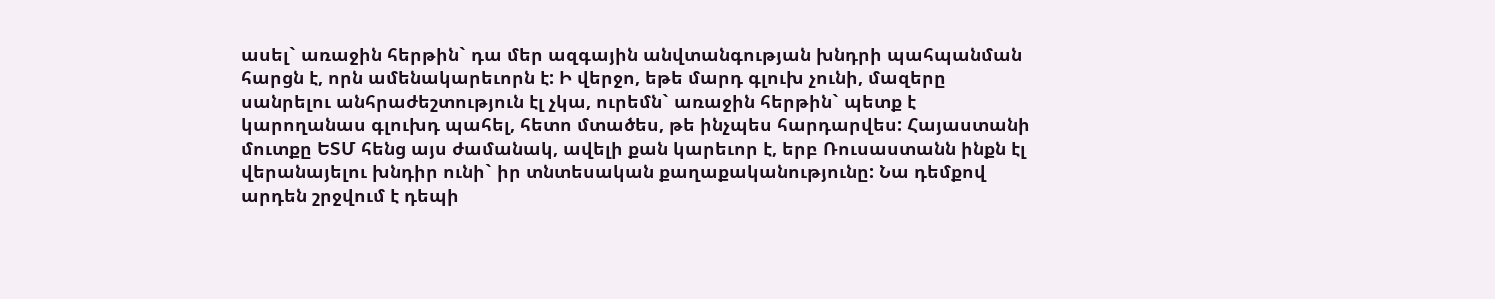ասել` առաջին հերթին` դա մեր ազգային անվտանգության խնդրի պահպանման հարցն է, որն ամենակարեւորն է: Ի վերջո, եթե մարդ գլուխ չունի, մազերը սանրելու անհրաժեշտություն էլ չկա, ուրեմն` առաջին հերթին` պետք է կարողանաս գլուխդ պահել, հետո մտածես, թե ինչպես հարդարվես: Հայաստանի մուտքը ԵՏՄ հենց այս ժամանակ, ավելի քան կարեւոր է, երբ Ռուսաստանն ինքն էլ վերանայելու խնդիր ունի` իր տնտեսական քաղաքականությունը: Նա դեմքով արդեն շրջվում է դեպի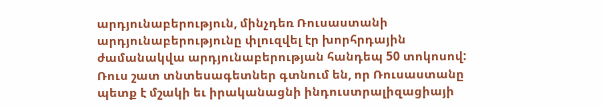արդյունաբերություն, մինչդեռ Ռուսաստանի արդյունաբերությունը փլուզվել էր խորհրդային ժամանակվա արդյունաբերության հանդեպ 50 տոկոսով: Ռուս շատ տնտեսագետներ գտնում են, որ Ռուսաստանը պետք է մշակի եւ իրականացնի ինդուստրալիզացիայի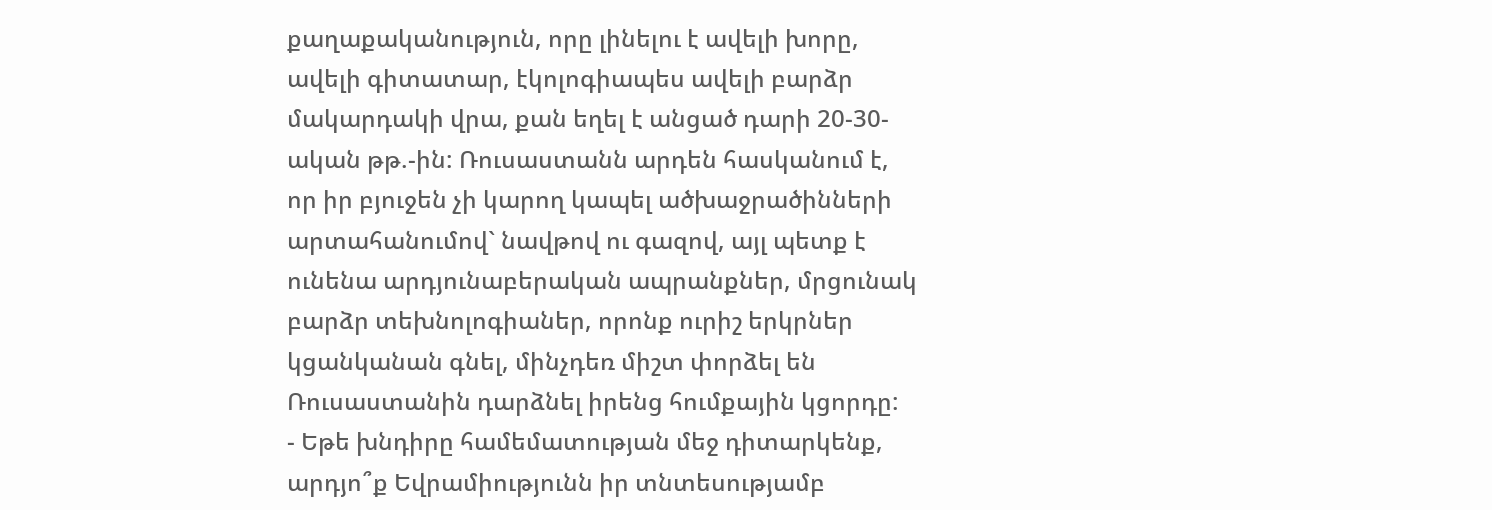քաղաքականություն, որը լինելու է ավելի խորը, ավելի գիտատար, էկոլոգիապես ավելի բարձր մակարդակի վրա, քան եղել է անցած դարի 20-30-ական թթ.-ին: Ռուսաստանն արդեն հասկանում է, որ իր բյուջեն չի կարող կապել ածխաջրածինների արտահանումով` նավթով ու գազով, այլ պետք է ունենա արդյունաբերական ապրանքներ, մրցունակ բարձր տեխնոլոգիաներ, որոնք ուրիշ երկրներ կցանկանան գնել, մինչդեռ միշտ փորձել են Ռուսաստանին դարձնել իրենց հումքային կցորդը:
- Եթե խնդիրը համեմատության մեջ դիտարկենք, արդյո՞ք Եվրամիությունն իր տնտեսությամբ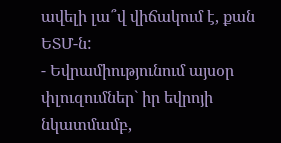ավելի լա՞վ վիճակում է, քան ԵՏՄ-ն:
- Եվրամիությունում այսօր փլուզումներ` իր եվրոյի նկատմամբ,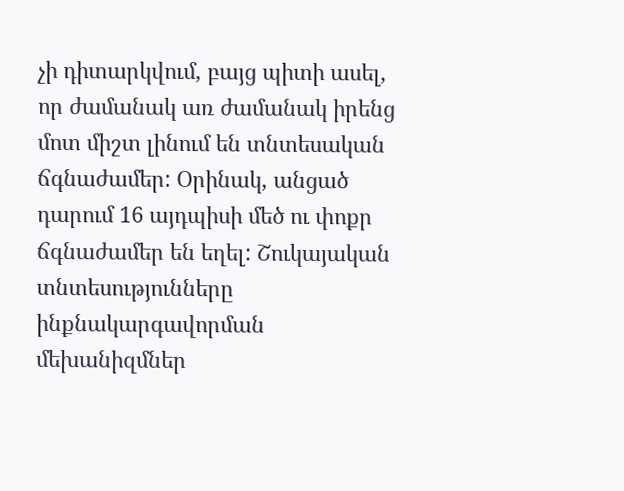չի դիտարկվում, բայց պիտի ասել, որ ժամանակ առ ժամանակ իրենց մոտ միշտ լինում են տնտեսական ճգնաժամեր: Օրինակ, անցած դարում 16 այդպիսի մեծ ու փոքր ճգնաժամեր են եղել: Շուկայական տնտեսությունները ինքնակարգավորման մեխանիզմներ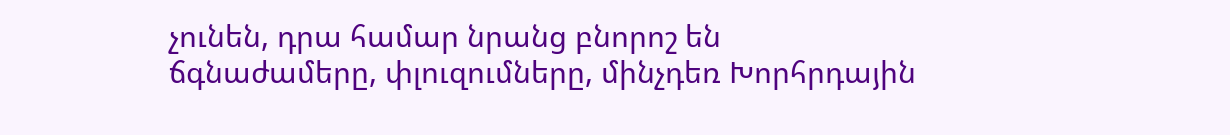չունեն, դրա համար նրանց բնորոշ են ճգնաժամերը, փլուզումները, մինչդեռ Խորհրդային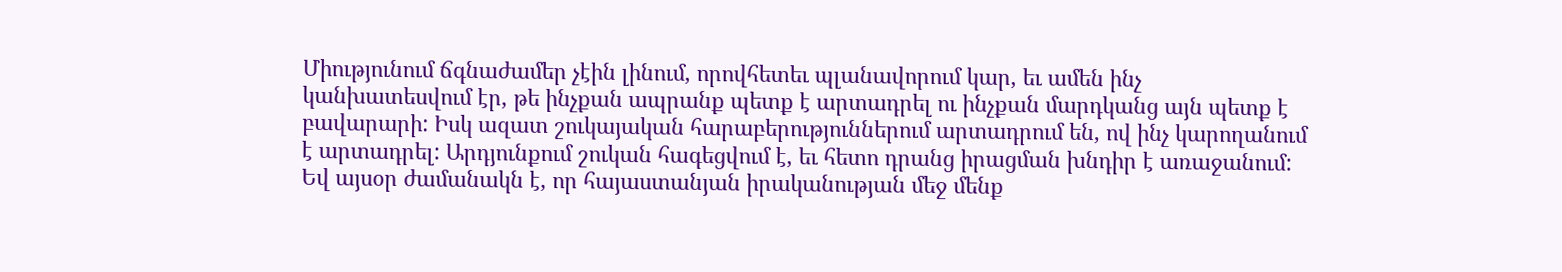Միությունում ճգնաժամեր չէին լինում, որովհետեւ պլանավորում կար, եւ ամեն ինչ կանխատեսվում էր, թե ինչքան ապրանք պետք է արտադրել ու ինչքան մարդկանց այն պետք է բավարարի: Իսկ ազատ շուկայական հարաբերություններում արտադրում են, ով ինչ կարողանում է արտադրել: Արդյունքում շուկան հագեցվում է, եւ հետո դրանց իրացման խնդիր է առաջանում: Եվ այսօր ժամանակն է, որ հայաստանյան իրականության մեջ մենք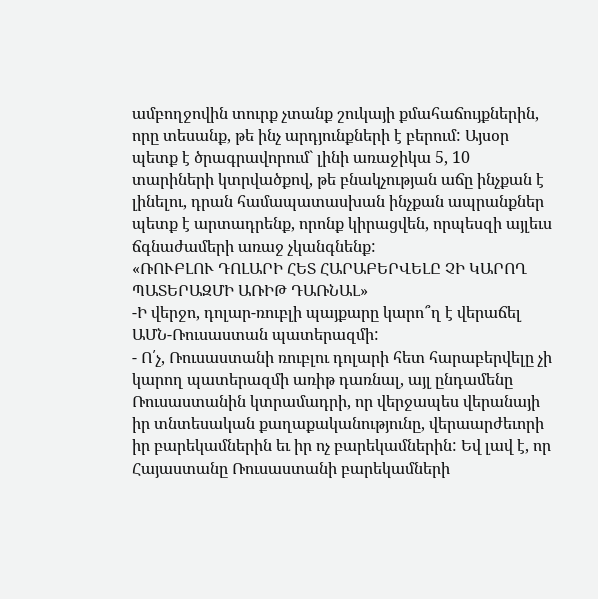ամբողջովին տուրք չտանք շուկայի քմահաճույքներին, որը տեսանք, թե ինչ արդյունքների է բերում: Այսօր պետք է ծրագրավորում` լինի առաջիկա 5, 10 տարիների կտրվածքով, թե բնակչության աճը ինչքան է լինելու, դրան համապատասխան ինչքան ապրանքներ պետք է արտադրենք, որոնք կիրացվեն, որպեսզի այլեւս ճգնաժամերի առաջ չկանգնենք:
«ՌՈՒԲԼՈՒ ԴՈԼԱՐԻ ՀԵՏ ՀԱՐԱԲԵՐՎԵԼԸ ՉԻ ԿԱՐՈՂ
ՊԱՏԵՐԱԶՄԻ ԱՌԻԹ ԴԱՌՆԱԼ»
-Ի վերջո, դոլար-ռուբլի պայքարը կարո՞ղ է վերաճել ԱՄՆ-Ռուսաստան պատերազմի:
- Ո՛չ, Ռուսաստանի ռուբլու դոլարի հետ հարաբերվելը չի կարող պատերազմի առիթ դառնալ, այլ ընդամենը Ռուսաստանին կտրամադրի, որ վերջապես վերանայի իր տնտեսական քաղաքականությունը, վերաարժեւորի իր բարեկամներին եւ իր ոչ բարեկամներին: Եվ լավ է, որ Հայաստանը Ռուսաստանի բարեկամների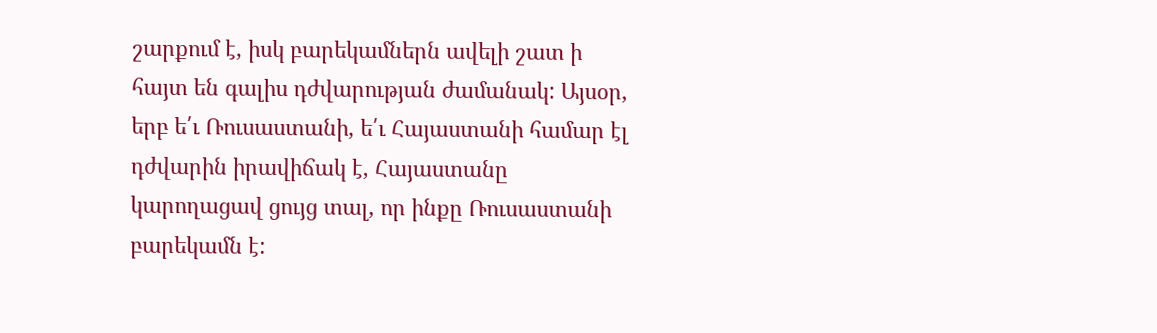շարքում է, իսկ բարեկամներն ավելի շատ ի հայտ են գալիս դժվարության ժամանակ: Այսօր, երբ ե՛ւ Ռուսաստանի, ե՛ւ Հայաստանի համար էլ դժվարին իրավիճակ է, Հայաստանը կարողացավ ցույց տալ, որ ինքը Ռուսաստանի բարեկամն է: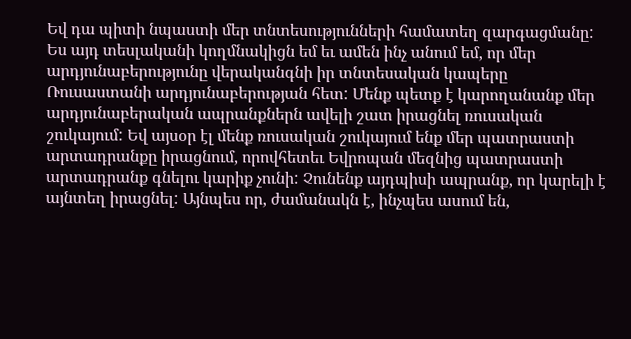Եվ դա պիտի նպաստի մեր տնտեսությունների համատեղ զարգացմանը: Ես այդ տեսլականի կողմնակիցն եմ եւ ամեն ինչ անում եմ, որ մեր արդյունաբերությունը վերականգնի իր տնտեսական կապերը Ռուսաստանի արդյունաբերության հետ: Մենք պետք է կարողանանք մեր արդյունաբերական ապրանքներն ավելի շատ իրացնել ռուսական շուկայում: Եվ այսօր էլ մենք ռուսական շուկայում ենք մեր պատրաստի արտադրանքը իրացնում, որովհետեւ Եվրոպան մեզնից պատրաստի արտադրանք գնելու կարիք չունի: Չունենք այդպիսի ապրանք, որ կարելի է այնտեղ իրացնել: Այնպես որ, ժամանակն է, ինչպես ասում են,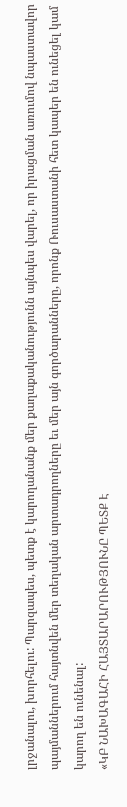լրջանալու, խորհելու: Պարզապես, պետք է կարողանանք մեր քաղաքականությունն այնպես վարել, որ իրացման առումով նպաստավոր պայմաններում հայտնվեն մեր տեղական արտադրողները եւ մեր այն գործարանները, որոնք Ռուսաստանի հետ կապեր են ունեցել կամ կարող են ունենալ:
«ԿԲ ՆԱԽԱԳԱՀԻ ՀԱՅՏԱՐԱՐՈՒԹՅՈՒՆԸ ՊԵՏՔ Է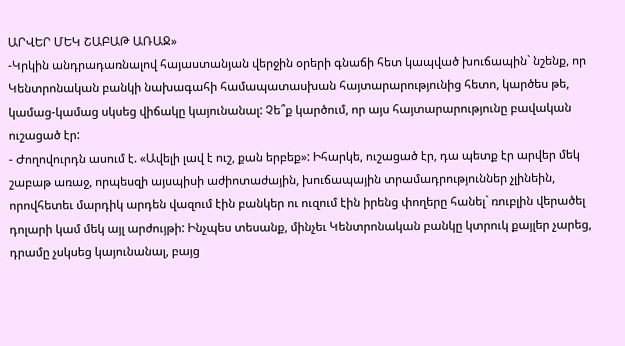ԱՐՎԵՐ ՄԵԿ ՇԱԲԱԹ ԱՌԱՋ»
-Կրկին անդրադառնալով հայաստանյան վերջին օրերի գնաճի հետ կապված խուճապին` նշենք, որ Կենտրոնական բանկի նախագահի համապատասխան հայտարարությունից հետո, կարծես թե, կամաց-կամաց սկսեց վիճակը կայունանալ: Չե՞ք կարծում, որ այս հայտարարությունը բավական ուշացած էր:
- Ժողովուրդն ասում է. «Ավելի լավ է ուշ, քան երբեք»: Իհարկե, ուշացած էր, դա պետք էր արվեր մեկ շաբաթ առաջ, որպեսզի այսպիսի աժիոտաժային, խուճապային տրամադրություններ չլինեին, որովհետեւ մարդիկ արդեն վազում էին բանկեր ու ուզում էին իրենց փողերը հանել` ռուբլին վերածել դոլարի կամ մեկ այլ արժույթի: Ինչպես տեսանք, մինչեւ Կենտրոնական բանկը կտրուկ քայլեր չարեց, դրամը չսկսեց կայունանալ, բայց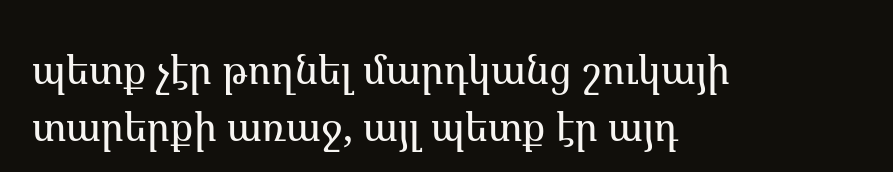պետք չէր թողնել մարդկանց շուկայի տարերքի առաջ, այլ պետք էր այդ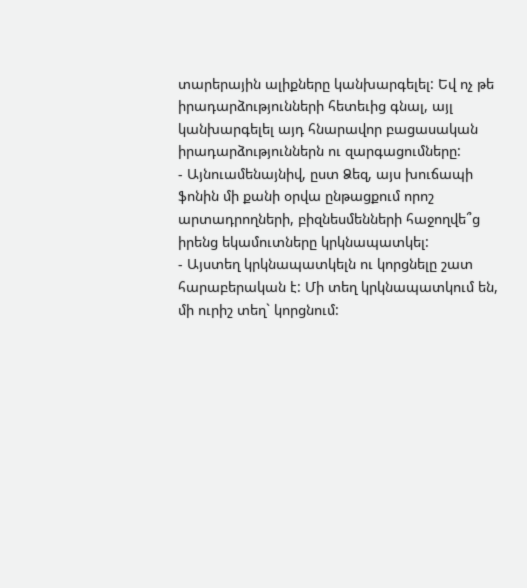տարերային ալիքները կանխարգելել: Եվ ոչ թե իրադարձությունների հետեւից գնալ, այլ կանխարգելել այդ հնարավոր բացասական իրադարձություններն ու զարգացումները:
- Այնուամենայնիվ, ըստ Ձեզ, այս խուճապի ֆոնին մի քանի օրվա ընթացքում որոշ արտադրողների, բիզնեսմենների հաջողվե՞ց իրենց եկամուտները կրկնապատկել:
- Այստեղ կրկնապատկելն ու կորցնելը շատ հարաբերական է: Մի տեղ կրկնապատկում են, մի ուրիշ տեղ` կորցնում: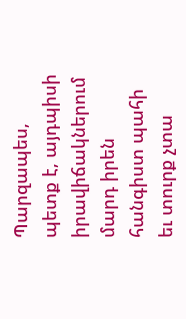Պարզապես, պետք է, այդպիսի իրավիճակներում մարդ իրեն հանգիստ պահի եւ տուրք չտա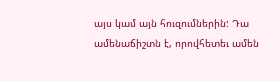այս կամ այն հուզումներին: Դա ամենաճիշտն է, որովհետեւ ամեն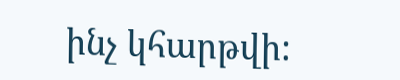ինչ կհարթվի: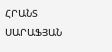ՀՐԱՆՏ ՍԱՐԱՖՅԱՆ